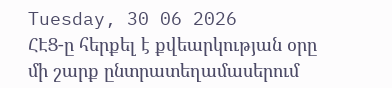Tuesday, 30 06 2026
ՀԷՑ-ը հերքել է քվեարկության օրը մի շարք ընտրատեղամասերում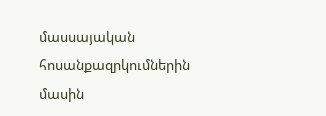մասսայական հոսանքազրկումներին մասին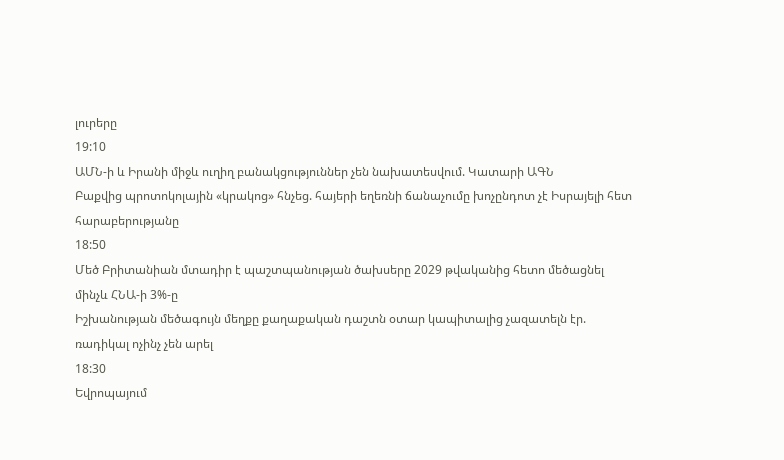լուրերը
19:10
ԱՄՆ-ի և Իրանի միջև ուղիղ բանակցություններ չեն նախատեսվում. Կատարի ԱԳՆ
Բաքվից պրոտոկոլային «կրակոց» հնչեց. հայերի եղեռնի ճանաչումը խոչընդոտ չէ Իսրայելի հետ հարաբերությանը
18:50
Մեծ Բրիտանիան մտադիր է պաշտպանության ծախսերը 2029 թվականից հետո մեծացնել մինչև ՀՆԱ-ի 3%-ը
Իշխանության մեծագույն մեղքը քաղաքական դաշտն օտար կապիտալից չազատելն էր. ռադիկալ ոչինչ չեն արել
18:30
Եվրոպայում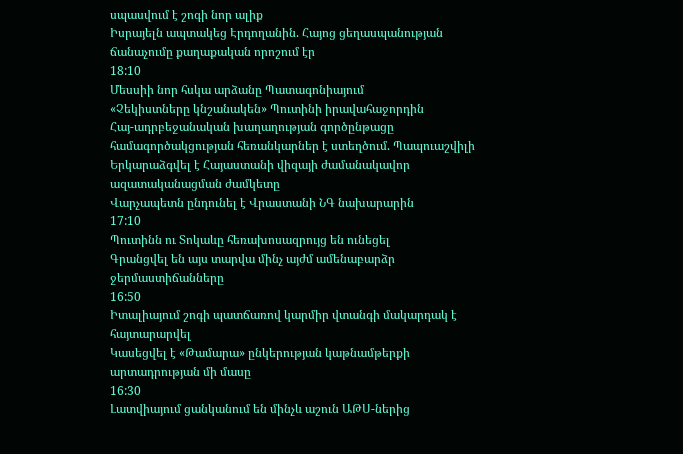սպասվում է շոգի նոր ալիք
Իսրայելն ապտակեց Էրդողանին. Հայոց ցեղասպանության ճանաչումը քաղաքական որոշում էր
18:10
Մեսսիի նոր հսկա արձանը Պատագոնիայում
«Չեկիստները կնշանակեն» Պուտինի իրավահաջորդին
Հայ-ադրբեջանական խաղաղության գործընթացը համագործակցության հեռանկարներ է ստեղծում. Պապուաշվիլի
Երկարաձգվել է Հայաստանի վիզայի ժամանակավոր ազատականացման ժամկետը
Վարչապետն ընդունել է Վրաստանի ՆԳ նախարարին
17:10
Պուտինն ու Տոկաևը հեռախոսազրույց են ունեցել
Գրանցվել են այս տարվա մինչ այժմ ամենաբարձր ջերմաստիճանները
16:50
Իտալիայում շոգի պատճառով կարմիր վտանգի մակարդակ է հայտարարվել
Կասեցվել է «Թամարա» ընկերության կաթնամթերքի արտադրության մի մասը
16:30
Լատվիայում ցանկանում են մինչև աշուն ԱԹՍ-ներից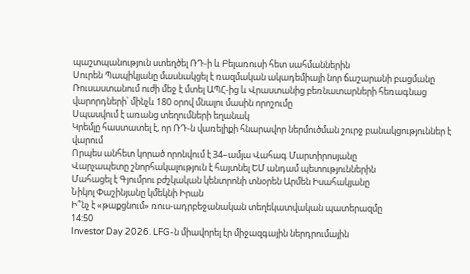պաշտպանություն ստեղծել ՌԴ-ի և Բելառուսի հետ սահմաններին
Սուրեն Պապիկյանը մասնակցել է ռազմական ակադեմիայի նոր ճաշարանի բացմանը
Ռուսաստանում ուժի մեջ է մտել ԱՊՀ-ից և Վրաստանից բեռնատարների հեռագնաց վարորդների՝ մինչև 180 օրով մնալու մասին որոշումը
Սպասվում է առանց տեղումների եղանակ
Կրեմլը հաստատել է, որ ՌԴ-ն վառելիքի հնարավոր ներմուծման շուրջ բանակցություններ է վարում
Որպես անհետ կորած որոնվում է 34–ամյա Վահագ Մարտիրոսյանը
Վարչապետը շնորհակալություն է հայտնել ԵՄ անդամ պետություններին
Մահացել է Գյումրու բժշկական կենտրոնի տնօրեն Արմեն Իսահակյանը
Նիկոլ Փաշինյանը կմեկնի Իրան
Ի՞նչ է «թաքցնում» ռուս-ադրբեջանական տեղեկատվական պատերազմը
14:50
Investor Day 2026. LFG-ն միավորել էր միջազգային ներդրումային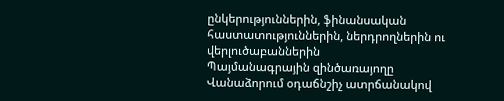ընկերություններին, ֆինանսական հաստատություններին, ներդրողներին ու վերլուծաբաններին
Պայմանագրային զինծառայողը Վանաձորում օդաճնշիչ ատրճանակով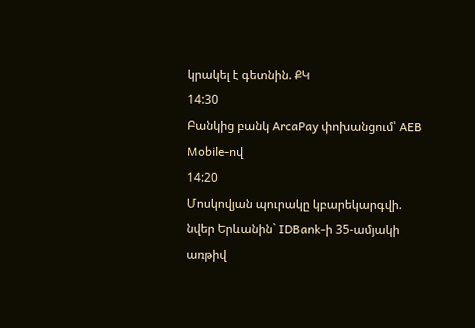կրակել է գետնին. ՔԿ
14:30
Բանկից բանկ ArcaPay փոխանցում՝ AEB Mobile-ով
14:20
Մոսկովյան պուրակը կբարեկարգվի. նվեր Երևանին` IDBank-ի 35-ամյակի առթիվ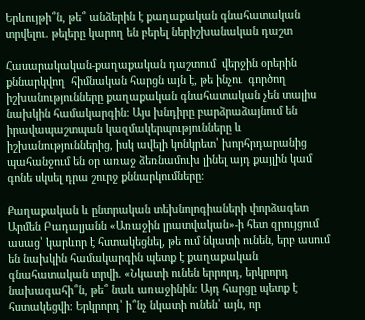Երևույթի՞ն, թե՞ անձերին է քաղաքական գնահատական տրվելու. թելերը կարող են բերել ներիշխանական դաշտ

Հասարակական-քաղաքական դաշտում  վերջին օրերին քննարկվող  հիմնական հարցն այն է, թե ինչու  գործող իշխանությունները քաղաքական գնահատական չեն տալիս նախկին համակարգին։ Այս խնդիրը բարձրաձայնում են իրավապաշտպան կազմակերպությունները և իշխանություններից, իսկ ավելի կոնկրետ՝ խորհրդարանից պահանջում են օր առաջ ձեռնամուխ լինել այդ քայլին կամ գոնե սկսել դրա շուրջ քննարկումները։

Քաղաքական և ընտրական տեխնոլոգիաների փորձագետ Արմեն Բադալյանն «Առաջին լրատվական»-ի հետ զրույցում ասաց՝ կարևոր է հստակեցնել, թե ում նկատի ունեն, երբ ասում են նախկին համակարգին պետք է քաղաքական գնահատական տրվի. «Նկատի ունեն երրորդ, երկրորդ նախագահի՞ն, թե՞ նաև առաջինին։ Այդ հարցը պետք է հստակեցվի։ Երկրորդ՝ ի՞նչ նկատի ունեն՝ այն, որ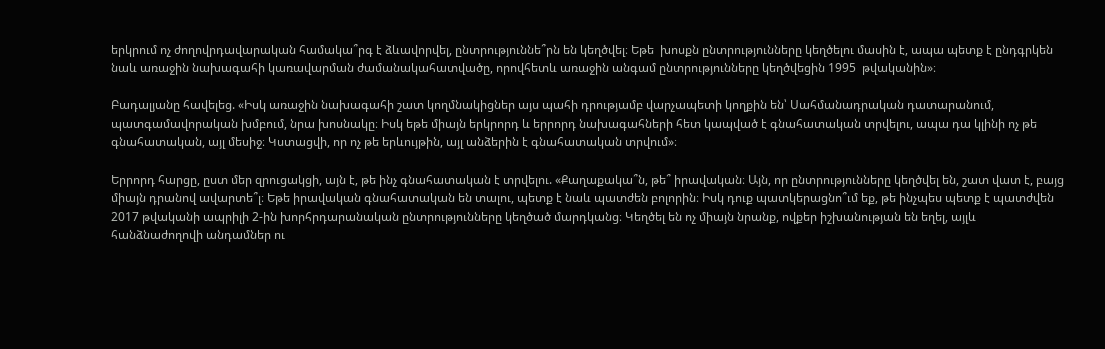երկրում ոչ ժողովրդավարական համակա՞րգ է ձևավորվել, ընտրություննե՞րն են կեղծվել։ Եթե  խոսքն ընտրությունները կեղծելու մասին է, ապա պետք է ընդգրկեն նաև առաջին նախագահի կառավարման ժամանակահատվածը, որովհետև առաջին անգամ ընտրությունները կեղծվեցին 1995  թվականին»։

Բադալյանը հավելեց. «Իսկ առաջին նախագահի շատ կողմնակիցներ այս պահի դրությամբ վարչապետի կողքին են՝ Սահմանադրական դատարանում, պատգամավորական խմբում, նրա խոսնակը։ Իսկ եթե միայն երկրորդ և երրորդ նախագահների հետ կապված է գնահատական տրվելու, ապա դա կլինի ոչ թե գնահատական, այլ մեսիջ։ Կստացվի, որ ոչ թե երևույթին, այլ անձերին է գնահատական տրվում»։

Երրորդ հարցը, ըստ մեր զրուցակցի, այն է, թե ինչ գնահատական է տրվելու. «Քաղաքակա՞ն, թե՞ իրավական։ Այն, որ ընտրությունները կեղծվել են, շատ վատ է, բայց միայն դրանով ավարտե՞լ։ Եթե իրավական գնահատական են տալու, պետք է նաև պատժեն բոլորին։ Իսկ դուք պատկերացնո՞ւմ եք, թե ինչպես պետք է պատժվեն 2017 թվականի ապրիլի 2-ին խորհրդարանական ընտրությունները կեղծած մարդկանց։ Կեղծել են ոչ միայն նրանք, ովքեր իշխանության են եղել, այլև հանձնաժողովի անդամներ ու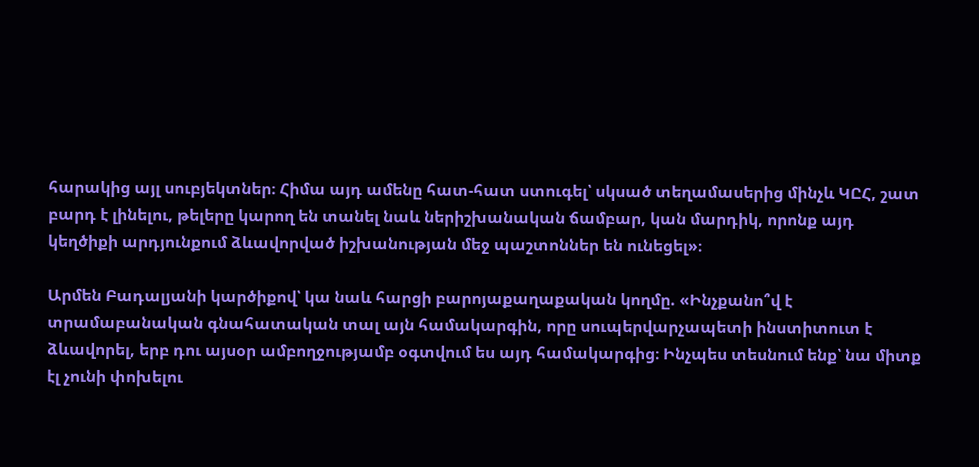հարակից այլ սուբյեկտներ։ Հիմա այդ ամենը հատ-հատ ստուգել՝ սկսած տեղամասերից մինչև ԿԸՀ, շատ բարդ է լինելու, թելերը կարող են տանել նաև ներիշխանական ճամբար, կան մարդիկ, որոնք այդ կեղծիքի արդյունքում ձևավորված իշխանության մեջ պաշտոններ են ունեցել»։

Արմեն Բադալյանի կարծիքով՝ կա նաև հարցի բարոյաքաղաքական կողմը. «Ինչքանո՞վ է տրամաբանական գնահատական տալ այն համակարգին, որը սուպերվարչապետի ինստիտուտ է ձևավորել, երբ դու այսօր ամբողջությամբ օգտվում ես այդ համակարգից։ Ինչպես տեսնում ենք՝ նա միտք էլ չունի փոխելու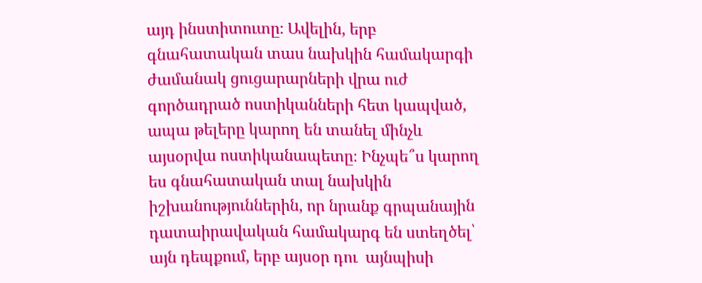այդ ինստիտուտը։ Ավելին, երբ գնահատական տաս նախկին համակարգի ժամանակ ցուցարարների վրա ուժ գործադրած ոստիկանների հետ կապված, ապա թելերը կարող են տանել մինչև այսօրվա ոստիկանապետը։ Ինչպե՞ս կարող ես գնահատական տալ նախկին իշխանություններին, որ նրանք գրպանային դատաիրավական համակարգ են ստեղծել՝ այն դեպքում, երբ այսօր դու  այնպիսի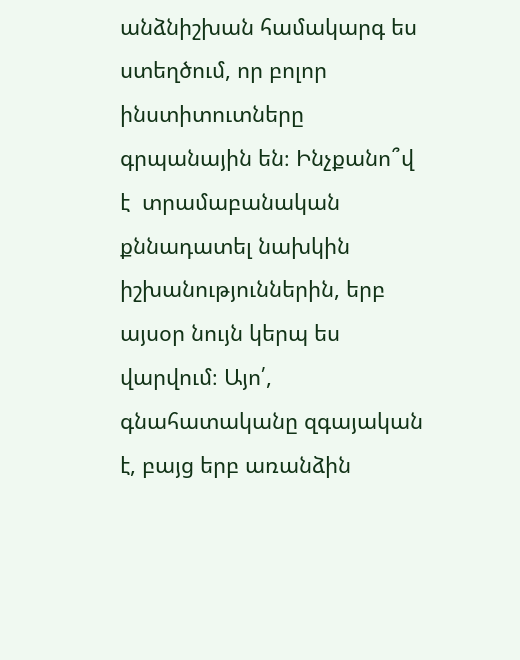անձնիշխան համակարգ ես ստեղծում, որ բոլոր ինստիտուտները գրպանային են։ Ինչքանո՞վ է  տրամաբանական քննադատել նախկին իշխանություններին, երբ այսօր նույն կերպ ես վարվում։ Այո՛, գնահատականը զգայական է, բայց երբ առանձին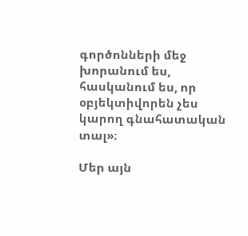գործոնների մեջ խորանում ես, հասկանում ես, որ օբյեկտիվորեն չես կարող գնահատական տալ»։

Մեր այն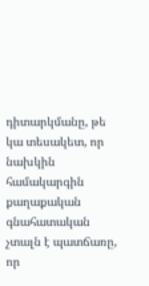դիտարկմանը, թե կա տեսակետ, որ նախկին համակարգին քաղաքական գնահատական չտալն է պատճառը, որ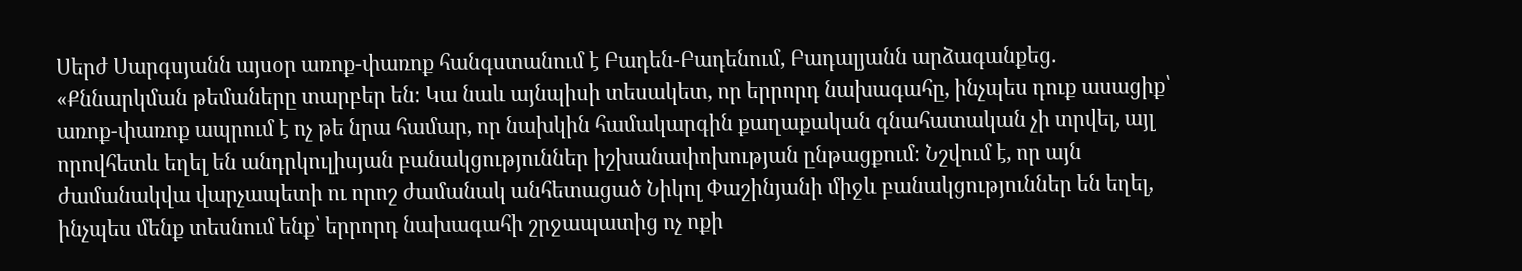Սերժ Սարգսյանն այսօր առոք-փառոք հանգստանում է Բադեն-Բադենում, Բադալյանն արձագանքեց. «Քննարկման թեմաները տարբեր են։ Կա նաև այնպիսի տեսակետ, որ երրորդ նախագահը, ինչպես դուք ասացիք՝ առոք-փառոք ապրում է ոչ թե նրա համար, որ նախկին համակարգին քաղաքական գնահատական չի տրվել, այլ որովհետև եղել են անդրկուլիսյան բանակցություններ իշխանափոխության ընթացքում։ Նշվում է, որ այն ժամանակվա վարչապետի ու որոշ ժամանակ անհետացած Նիկոլ Փաշինյանի միջև բանակցություններ են եղել, ինչպես մենք տեսնում ենք՝ երրորդ նախագահի շրջապատից ոչ ոքի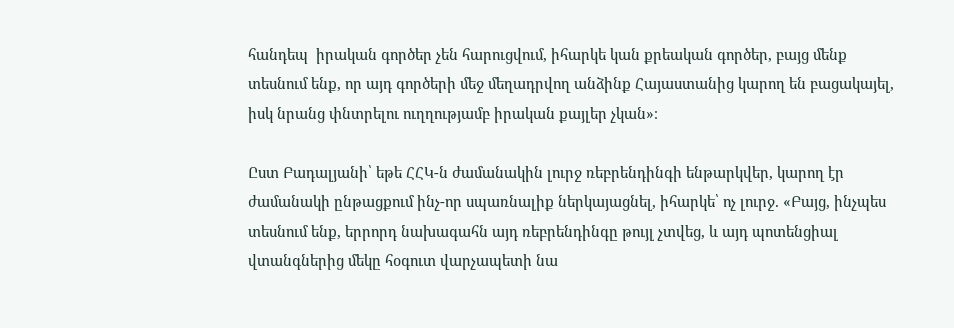հանդեպ  իրական գործեր չեն հարուցվում, իհարկե կան քրեական գործեր, բայց մենք տեսնում ենք, որ այդ գործերի մեջ մեղադրվող անձինք Հայաստանից կարող են բացակայել, իսկ նրանց փնտրելու ուղղությամբ իրական քայլեր չկան»։

Ըստ Բադալյանի՝ եթե ՀՀԿ-ն ժամանակին լուրջ ռեբրենդինգի ենթարկվեր, կարող էր ժամանակի ընթացքում ինչ-որ սպառնալիք ներկայացնել, իհարկե՝ ոչ լուրջ. «Բայց, ինչպես տեսնում ենք, երրորդ նախագահն այդ ռեբրենդինգը թույլ չտվեց, և այդ պոտենցիալ վտանգներից մեկը հօգուտ վարչապետի նա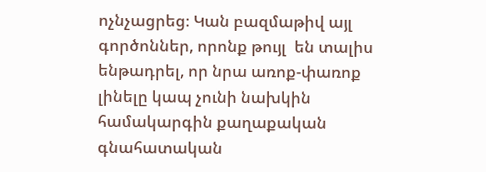ոչնչացրեց։ Կան բազմաթիվ այլ գործոններ, որոնք թույլ  են տալիս ենթադրել, որ նրա առոք-փառոք լինելը կապ չունի նախկին համակարգին քաղաքական գնահատական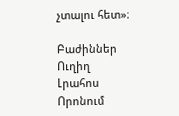չտալու հետ»։

Բաժիններ
Ուղիղ
Լրահոս
Որոնում